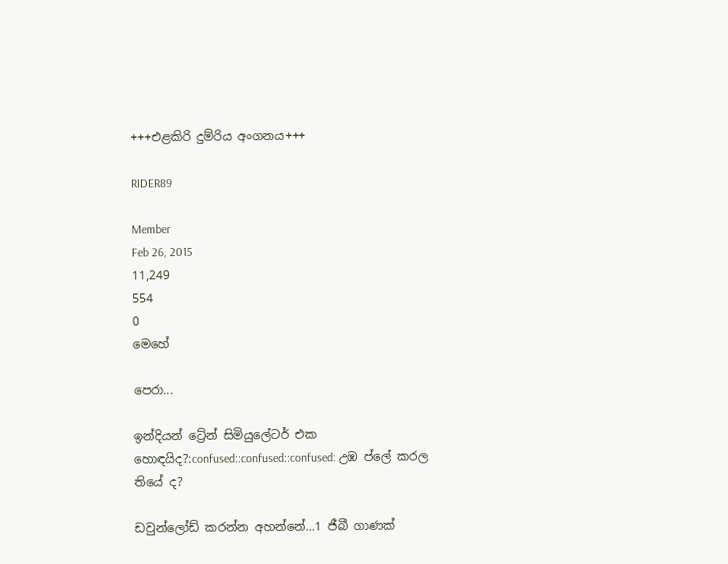+++එළකිරි දුම්රිය අංගනය+++

RIDER89

Member
Feb 26, 2015
11,249
554
0
මෙහේ

පෙරා...

ඉන්දියන් ට්‍රේන් සිමියුලේටර් එක හොඳයිද?:confused::confused::confused: උඹ ප්ලේ කරල තියේ ද?

ඩවුන්ලෝඩ් කරන්න අහන්නේ...1 ජීබී ගාණක්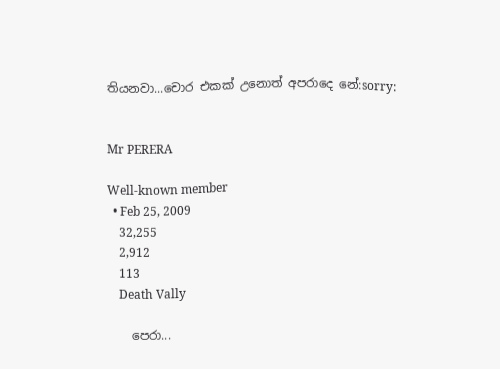තියනවා...චොර එකක් උනොත් අපරාදෙ නේ:sorry:


Mr PERERA

Well-known member
  • Feb 25, 2009
    32,255
    2,912
    113
    Death Vally

    පෙරා...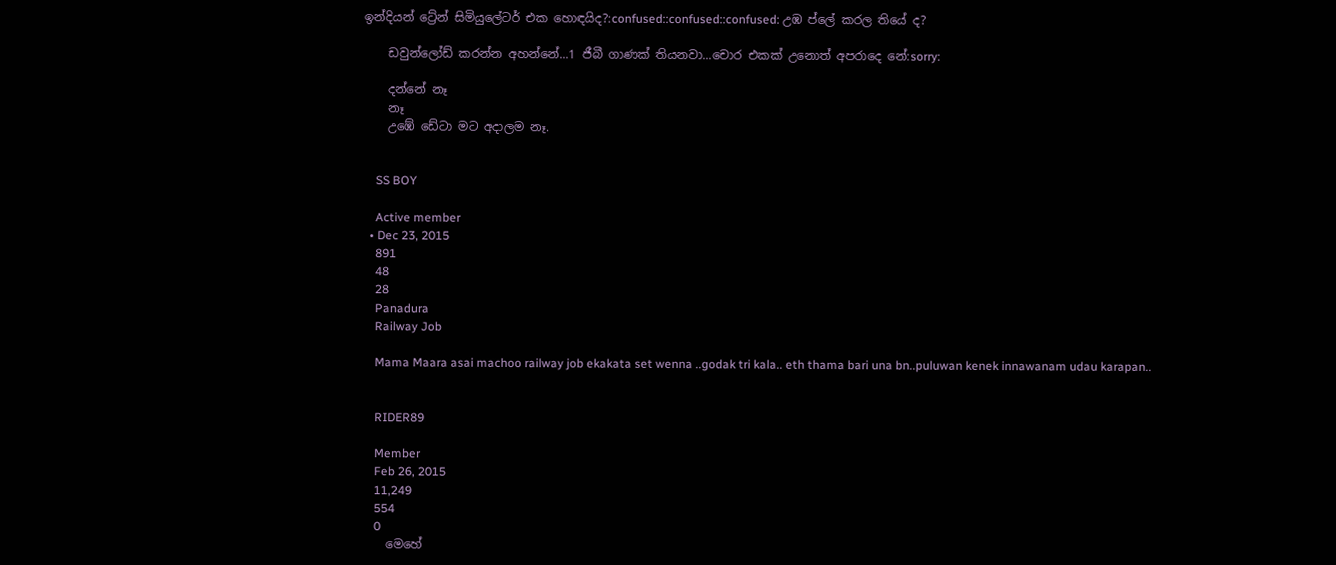ඉන්දියන් ට්‍රේන් සිමියුලේටර් එක හොඳයිද?:confused::confused::confused: උඹ ප්ලේ කරල තියේ ද?

    ඩවුන්ලෝඩ් කරන්න අහන්නේ...1 ජීබී ගාණක් තියනවා...චොර එකක් උනොත් අපරාදෙ නේ:sorry:

    දන්නේ නෑ
    නෑ
    උඹේ ඩේටා මට අදාලම නෑ.


    SS BOY

    Active member
  • Dec 23, 2015
    891
    48
    28
    Panadura
    Railway Job

    Mama Maara asai machoo railway job ekakata set wenna ..godak tri kala.. eth thama bari una bn..puluwan kenek innawanam udau karapan..


    RIDER89

    Member
    Feb 26, 2015
    11,249
    554
    0
    මෙහේ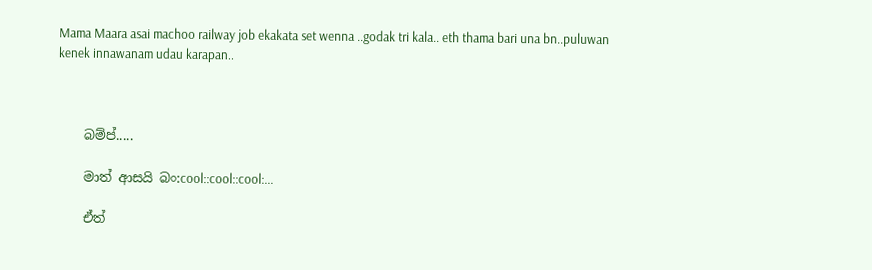Mama Maara asai machoo railway job ekakata set wenna ..godak tri kala.. eth thama bari una bn..puluwan kenek innawanam udau karapan..



    බම්ප්.....

    මාත් ආසයි බං:cool::cool::cool:...

    ඒත්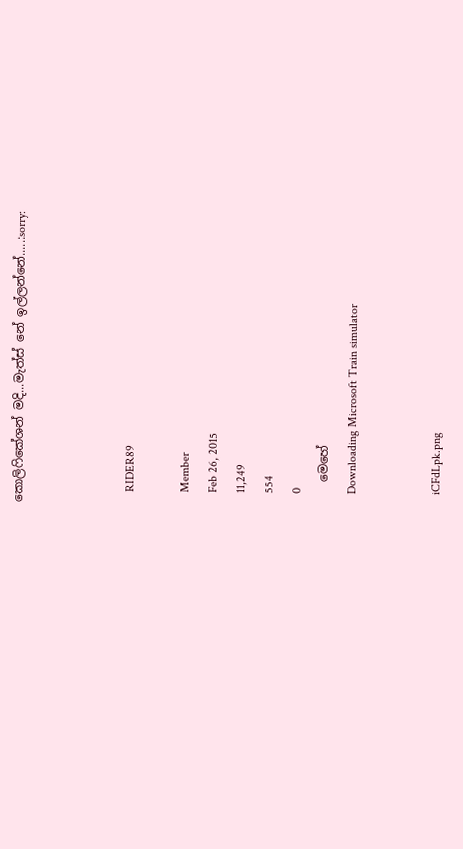කොලිෆිකේශන් මදි...මැත්ස් නේ ඉල්ලන්නේ.....:sorry:



    RIDER89

    Member
    Feb 26, 2015
    11,249
    554
    0
    මෙහේ
    Downloading Microsoft Train simulator


    iCFdLpk.png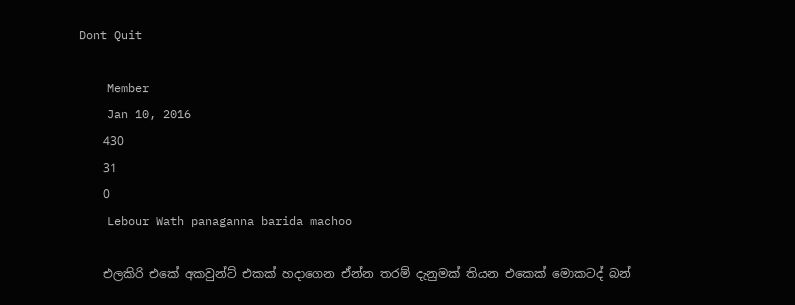Dont Quit

    Member
    Jan 10, 2016
    430
    31
    0
    Lebour Wath panaganna barida machoo

    එලකිරි එකේ අකවුන්ට් එකක් හදාගෙන ඒන්න තරම් දැනුමක් තියන එකෙක් මොකටද් බන්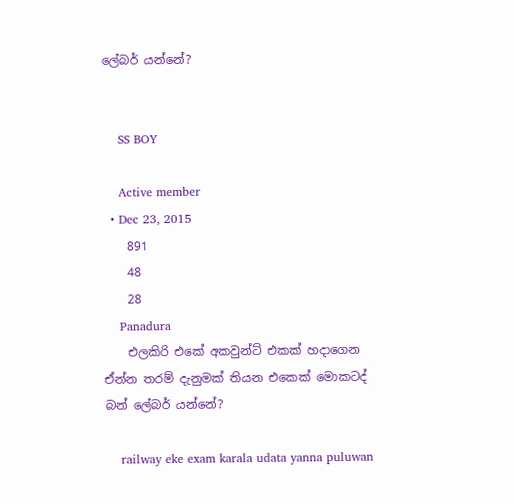ලේබර් යන්නේ?


    SS BOY

    Active member
  • Dec 23, 2015
    891
    48
    28
    Panadura
    එලකිරි එකේ අකවුන්ට් එකක් හදාගෙන ඒන්න තරම් දැනුමක් තියන එකෙක් මොකටද් බන් ලේබර් යන්නේ?

    railway eke exam karala udata yanna puluwan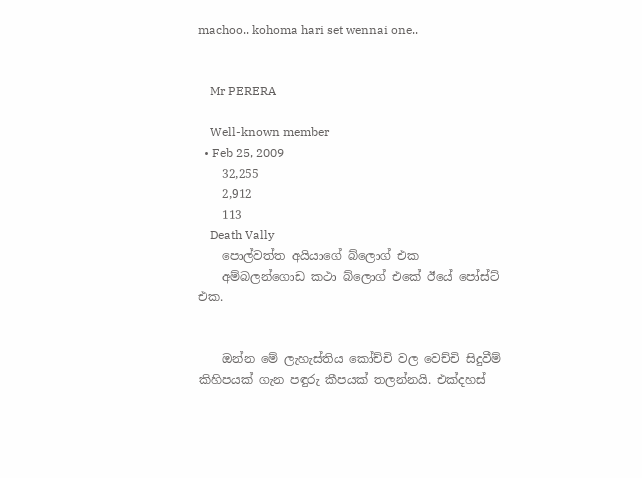machoo.. kohoma hari set wennai one..


    Mr PERERA

    Well-known member
  • Feb 25, 2009
    32,255
    2,912
    113
    Death Vally
    පොල්වත්ත අයියාගේ බ්ලොග් එක
    අම්බලන්ගොඩ කථා බ්ලොග් එකේ ඊයේ පෝස්ට් එක.


    ඔන්න මේ ලැහැස්තිය කෝච්චි වල වෙච්චි සිදුවීම් කිහිපයක් ගැන පඳුරු කීපයක් තලන්නයි. එක්දහස්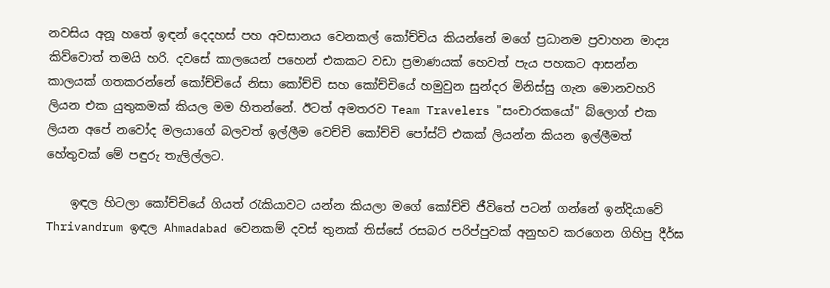නවසිය අනූ හතේ ඉඳන් දෙදහස් පහ අවසානය වෙනකල් කෝච්චිය කියන්නේ මගේ ප්‍රධානම ප්‍රවාහන මාද්‍ය කිව්වොත් තමයි හරි. දවසේ කාලයෙන් පහෙන් එකකට වඩා ප්‍රමාණයක් හෙවත් පැය පහකට ආසන්න කාලයක් ගතකරන්නේ කෝච්චියේ නිසා කෝච්චි සහ කෝච්චියේ හමුවුන සුන්දර මිනිස්සු ගැන මොනවහරි ලියන එක යුතුකමක් කියල මම හිතන්නේ. ඊටත් අමතරව Team Travelers "සංචාරකයෝ" බ්ලොග් එක ලියන අපේ නවෝද මලයාගේ බලවත් ඉල්ලීම වෙච්චි කෝච්චි පෝස්ට් එකක් ලියන්න කියන ඉල්ලීමත් හේතුවක් මේ පඳුරු තැලිල්ලට.

    ඉඳල හිටලා කෝච්චියේ ගියත් රැකියාවට යන්න කියලා මගේ කෝච්චි ජීවිතේ පටන් ගන්නේ ඉන්දියාවේ Thrivandrum ඉඳල Ahmadabad වෙනකම් දවස් තුනක් තිස්සේ රසබර පරිප්පුවක් අනුභව කරගෙන ගිහිපු දීර්ඝ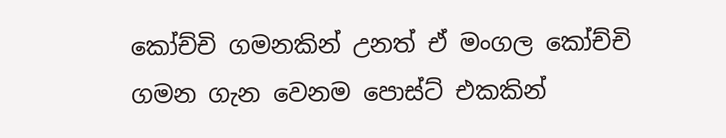කෝච්චි ගමනකින් උනත් ඒ මංගල කෝච්චි ගමන ගැන වෙනම පොස්ට් එකකින්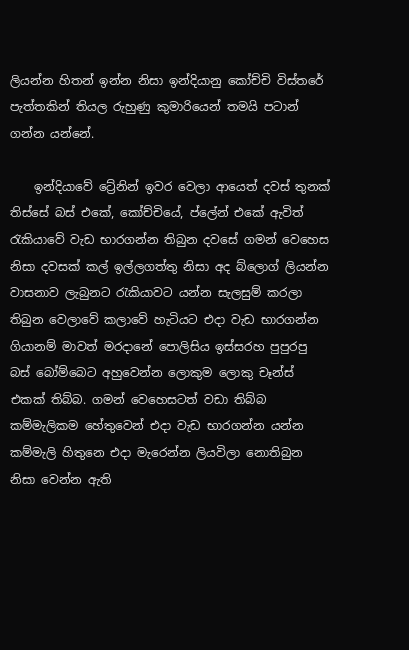ලියන්න හිතන් ඉන්න නිසා ඉන්දියානු කෝච්චි විස්තරේ පැත්තකින් තියල රුහුණු කුමාරියෙන් තමයි පටාන් ගන්න යන්නේ.

    ඉන්දියාවේ ට්‍රේනින් ඉවර වෙලා ආයෙත් දවස් තුනක් තිස්සේ බස් එකේ, කෝච්චියේ, ප්ලේන් එකේ ඇවිත් රැකියාවේ වැඩ භාරගන්න තිබුන දවසේ ගමන් වෙහෙස නිසා දවසක් කල් ඉල්ලගත්තු නිසා අද බ්ලොග් ලියන්න වාසනාව ලැබුනට රැකියාවට යන්න සැලසුම් කරලා තිබුන වෙලාවේ කලාවේ හැටියට එදා වැඩ භාරගන්න ගියානම් මාවත් මරදානේ පොලිසිය ඉස්සරහ පුපුරපු බස් බෝම්බෙට අහුවෙන්න ලොකුම ලොකු චෑන්ස් එකක් තිබ්බ. ගමන් වෙහෙසටත් වඩා තිබ්බ කම්මැලිකම හේතුවෙන් එදා වැඩ භාරගන්න යන්න කම්මැලි හිතුනෙ එදා මැරෙන්න ලියවිලා නොතිබුන නිසා වෙන්න ඇති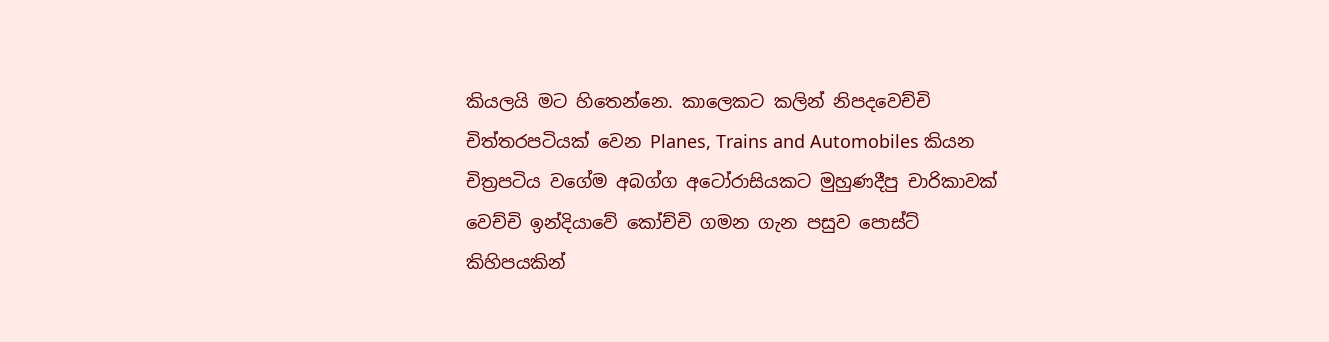කියලයි මට හිතෙන්නෙ. කාලෙකට කලින් නිපදවෙච්චි චිත්තරපටියක් වෙන Planes, Trains and Automobiles කියන චිත්‍රපටිය වගේම අබග්ග අටෝරාසියකට මුහුණදීපු චාරිකාවක් වෙච්චි ඉන්දියාවේ කෝච්චි ගමන ගැන පසුව පොස්ට් කිහිපයකින්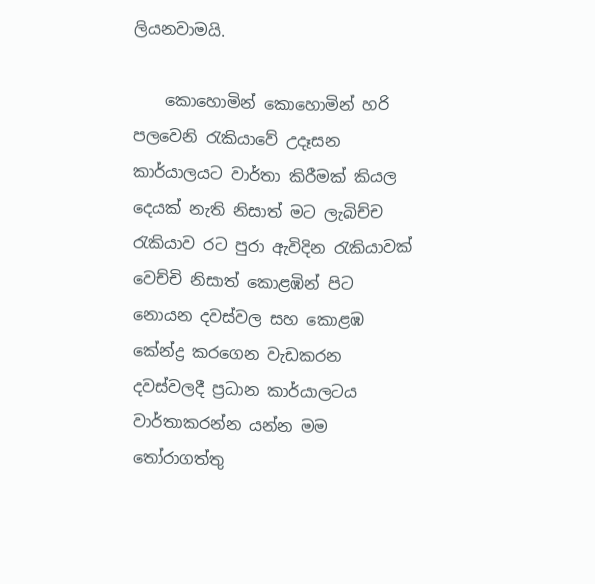ලියනවාමයි.

    කොහොමින් කොහොමින් හරි පලවෙනි රැකියාවේ උදෑසන කාර්යාලයට වාර්තා කිරීමක් කියල දෙයක් නැති නිසාත් මට ලැබිච්ච රැකියාව රට පුරා ඇවිදින රැකියාවක් වෙච්චි නිසාත් කොළඹින් පිට නොයන දවස්වල සහ කොළඹ කේන්ද්‍ර කරගෙන වැඩකරන දවස්වලදී ප්‍රධාන කාර්යාලටය වාර්තාකරන්න යන්න මම තෝරාගත්තු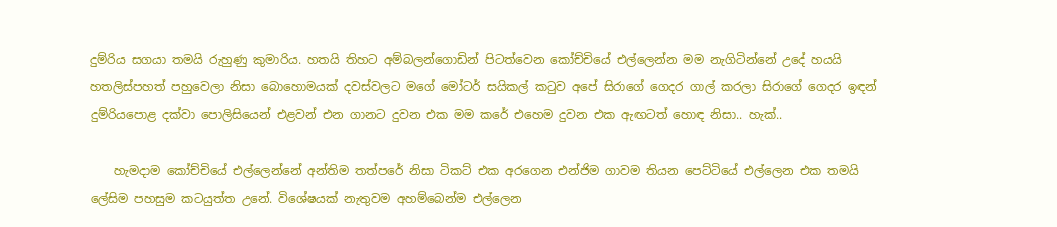දුම්රිය සගයා තමයි රුහුණු කුමාරිය. හතයි තිහට අම්බලන්ගොඩින් පිටත්වෙන කෝච්චියේ එල්ලෙන්න මම නැගිටින්නේ උදේ හයයි හතලිස්පහත් පහුවෙලා නිසා බොහොමයක් දවස්වලට මගේ මෝටර් සයිකල් කටුව අපේ සිරාගේ ගෙදර ගාල් කරලා සිරාගේ ගෙදර ඉඳන් දුම්රියපොළ දක්වා පොලිසියෙන් එළවන් එන ගානට දුවන එක මම කරේ එහෙම දුවන එක ඇඟටත් හොඳ නිසා.. හැක්..

    හැමදාම කෝච්චියේ එල්ලෙන්නේ අන්තිම තත්පරේ නිසා ටිකට් එක අරගෙන එන්ජිම ගාවම තියන පෙට්ටියේ එල්ලෙන එක තමයි ලේසිම පහසුම කටයුත්ත උනේ. විශේෂයක් නැතුවම අහම්බෙන්ම එල්ලෙන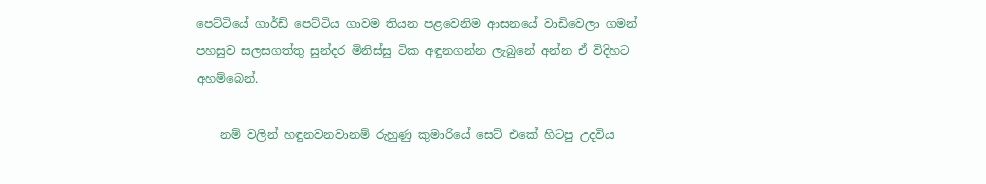පෙට්ටියේ ගාර්ඩ් පෙට්ටිය ගාවම තියන පළවෙනිම ආසනයේ වාඩිවෙලා ගමන් පහසුව සලසගත්තු සුන්දර මිනිස්සු ටික අඳුනගන්න ලැබුනේ අන්න ඒ විදිහට අහම්බෙන්.

    නම් වලින් හඳුනවනවානම් රුහුණු කුමාරියේ සෙට් එකේ හිටපු උදවිය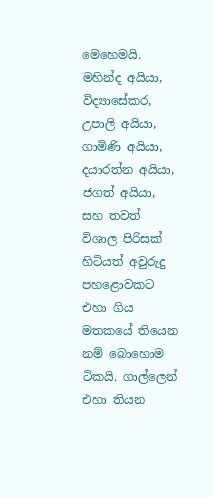මෙහෙමයි. මහින්ද අයියා, විද්‍යාසේකර, උපාලි අයියා, ගාමිණි අයියා, දයාරත්න අයියා, ජගත් අයියා, සහ තවත් විශාල පිරිසක් හිටියත් අවුරුදු පහළොවකට එහා ගිය මතකයේ තියෙන නම් බොහොම ටිකයි. ගාල්ලෙන් එහා තියන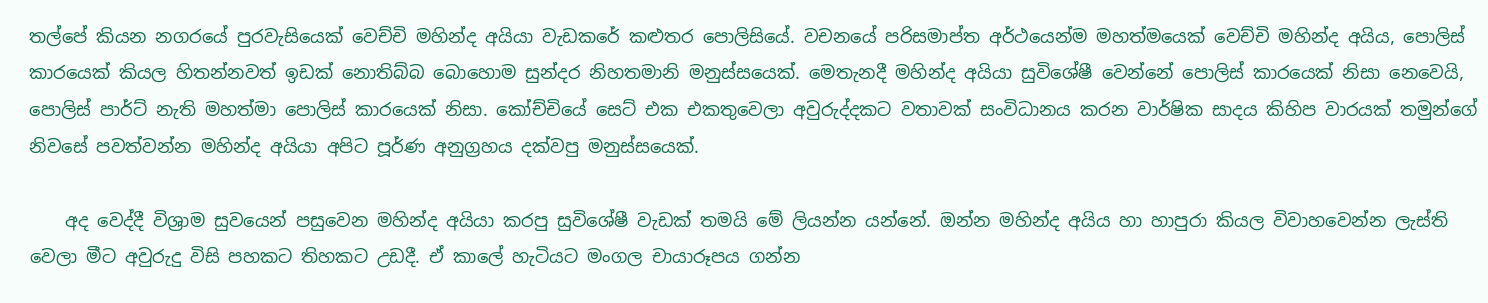තල්පේ කියන නගරයේ පුරවැසියෙක් වෙච්චි මහින්ද අයියා වැඩකරේ කළුතර පොලිසියේ. වචනයේ පරිසමාප්ත අර්ථයෙන්ම මහත්මයෙක් වෙච්චි මහින්ද අයිය, පොලිස් කාරයෙක් කියල හිතන්නවත් ඉඩක් නොතිබ්බ බොහොම සුන්දර නිහතමානි මනුස්සයෙක්. මෙතැනදී මහින්ද අයියා සුවිශේෂී වෙන්නේ පොලිස් කාරයෙක් නිසා නෙවෙයි, පොලිස් පාර්ට් නැති මහත්මා පොලිස් කාරයෙක් නිසා. කෝච්චියේ සෙට් එක එකතුවෙලා අවුරුද්දකට වතාවක් සංවිධානය කරන වාර්ෂික සාදය කිහිප වාරයක් තමුන්ගේ නිවසේ පවත්වන්න මහින්ද අයියා අපිට පූර්ණ අනුග්‍රහය දක්වපු මනුස්සයෙක්.

    අද වෙද්දී විශ්‍රාම සුවයෙන් පසුවෙන මහින්ද අයියා කරපු සුවිශේෂී වැඩක් තමයි මේ ලියන්න යන්නේ. ඔන්න මහින්ද අයිය හා හාපුරා කියල විවාහවෙන්න ලැස්ති වෙලා මීට අවුරුදු විසි පහකට තිහකට උඩදී. ඒ කාලේ හැටියට මංගල චායාරූපය ගන්න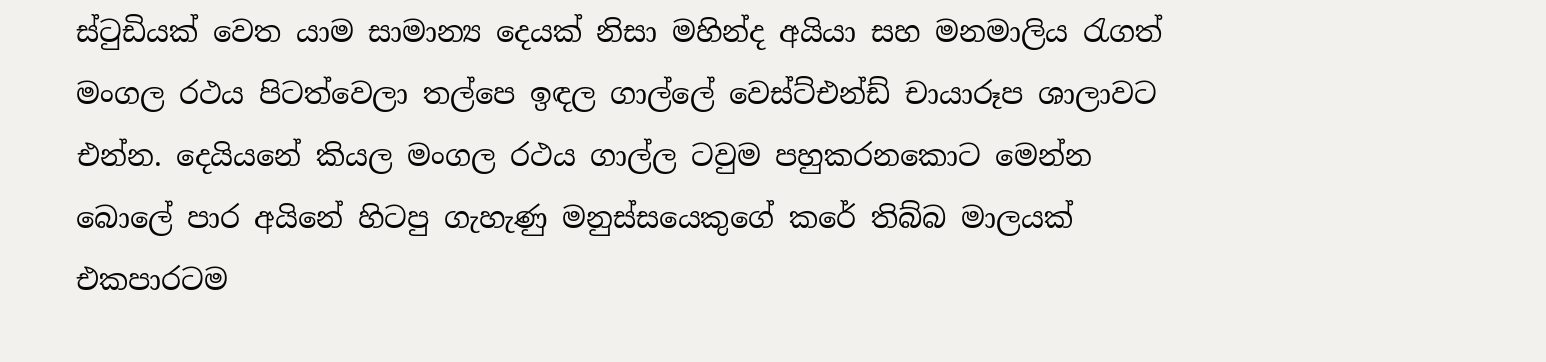ස්ටුඩියක් වෙත යාම සාමාන්‍ය දෙයක් නිසා මහින්ද අයියා සහ මනමාලිය රැගත් මංගල රථය පිටත්වෙලා තල්පෙ ඉඳල ගාල්ලේ වෙස්ට්එන්ඩ් චායාරූප ශාලාවට එන්න. දෙයියනේ කියල මංගල රථය ගාල්ල ටවුම පහුකරනකොට මෙන්න බොලේ පාර අයිනේ හිටපු ගැහැණු මනුස්සයෙකුගේ කරේ තිබ්බ මාලයක් එකපාරටම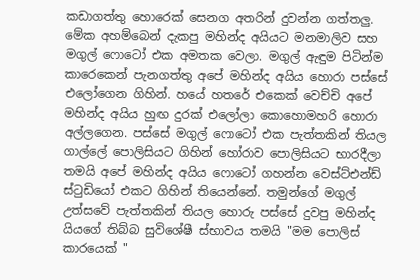කඩාගත්තු හොරෙක් සෙනග අතරින් දුවන්න ගත්තලු. මේක අහම්බෙන් දැකපු මහින්ද අයියට මනමාලිව සහ මගුල් ෆොටෝ එක අමතක වෙලා. මගුල් ඇඳුම පිටින්ම කාරෙකෙන් පැනගත්තු අපේ මහින්ද අයිය හොරා පස්සේ එලෝගෙන ගිහින්. හයේ හතරේ එකෙක් වෙච්චි අපේ මහින්ද අයිය හුඟ දුරක් එලෝලා කොහොමහරි හොරා අල්ලගෙන. පස්සේ මගුල් ෆොටෝ එක පැත්තකින් තියල ගාල්ලේ පොලිසියට ගිහින් හෝරාව පොලිසියට භාරදීලා තමයි අපේ මහින්ද අයිය ෆොටෝ ගහන්න වෙස්ට්එන්ඩ් ස්ටුඩියෝ එකට ගිහින් තියෙන්නේ. තමුන්ගේ මගුල් උත්සවේ පැත්තකින් තියල හොරු පස්සේ දුවපු මහින්ද යියගේ තිබ්බ සුවිශේෂී ස්භාවය තමයි "මම පොලිස් කාරයෙක් "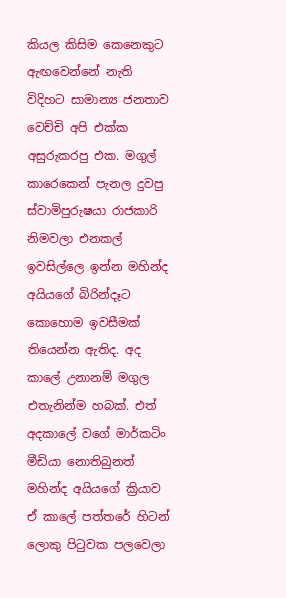කියල කිසිම කෙනෙකුට ඇඟවෙන්නේ නැති විදිහට සාමාන්‍ය ජනතාව වෙච්චි අපි එක්ක අසුරුකරපු එක. මගුල් කාරෙකෙන් පැනල දුවපු ස්වාමිපුරුෂයා රාජකාරි නිමවලා එනකල් ඉවසිල්ලෙ ඉන්න මහින්ද අයියගේ බිරින්දෑට කොහොම ඉවසීමක් තියෙන්න ඇතිද. අද කාලේ උනානම් මගුල එතැනින්ම හබක්. එත් අදකාලේ වගේ මාර්කටිං මීඩියා නොතිබුනත් මහින්ද අයියගේ ක්‍රියාව ඒ කාලේ පත්තරේ හිටන් ලොකු පිටුවක පලවෙලා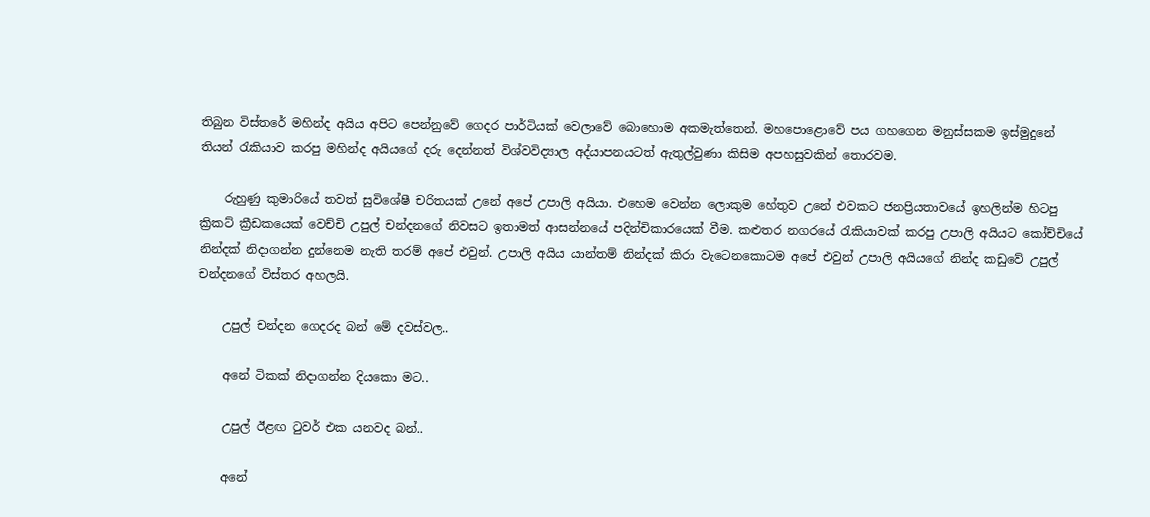තිබුන විස්තරේ මහින්ද අයිය අපිට පෙන්නුවේ ගෙදර පාර්ටියක් වෙලාවේ බොහොම අකමැත්තෙන්. මහපොළොවේ පය ගහගෙන මනුස්සකම ඉස්මුදුනේ තියන් රැකියාව කරපු මහින්ද අයියගේ දරු දෙන්නත් විශ්වවිද්‍යාල අද්යාපනයටත් ඇතුල්වුණා කිසිම අපහසුවකින් තොරවම.

    රුහුණු කුමාරියේ තවත් සුවිශේෂී චරිතයක් උනේ අපේ උපාලි අයියා. එහෙම වෙන්න ලොකුම හේතුව උනේ එවකට ජනප්‍රියතාවයේ ඉහලින්ම හිටපු ක්‍රිකට් ක්‍රීඩකයෙක් වෙච්චි උපුල් චන්දනගේ නිවසට ඉතාමත් ආසන්නයේ පදින්චිකාරයෙක් වීම. කළුතර නගරයේ රැකියාවක් කරපු උපාලි අයියට කෝච්චියේ නින්දක් නිදාගන්න දුන්නෙම නැති තරම් අපේ එවුන්. උපාලි අයිය යාන්තම් නින්දක් කිරා වැටෙනකොටම අපේ එවුන් උපාලි අයියගේ නින්ද කඩුවේ උපුල් චන්දනගේ විස්තර අහලයි.

    උපුල් චන්දන ගෙදරද බන් මේ දවස්වල..

    අනේ ටිකක් නිදාගන්න දියකො මට..

    උපුල් ඊළඟ ටුවර් එක යනවද බන්..

    අනේ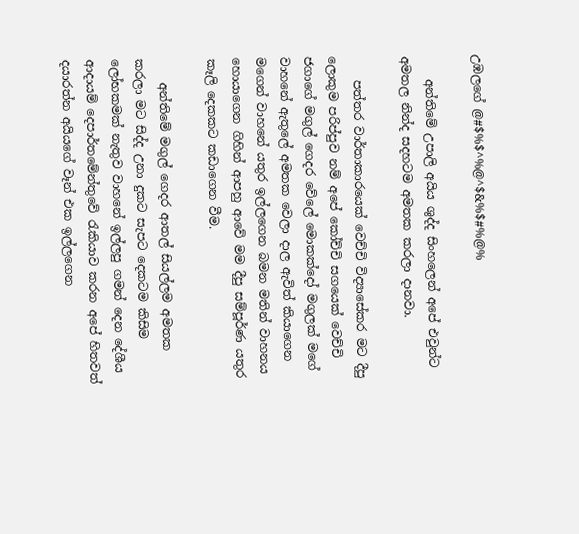උඹලගේ @#$%$^%@^$&%$#%@%

    අන්තිමේ උපාලි අයිය ශුද්ද සිංහලෙන් අපේ එවුන්ට අමතල නින්ද සදහටම අමතක කරලා දානවා.

    පත්තර වාර්තාකාරයෙක් වෙච්චි විද්‍යාසේකර මට දීපු ලොකුම පරිප්පුව නම් අපේ කෝච්චි සගයෙක් වෙච්චි ජගාගේ මගුල් ගෙදර වේලේ මොකක්දෝ මගුලක් මගේ වාහනේ ඇතුලේ අමතක වෙලා දාල ඇවිත් කියාගෙන මගෙන් වාහනේ යතුර ඉල්ලගෙන බමන මතින් වාහනය හොයාගෙන ගිහින් ආපහු ආවේ මම දීපු සම්පූර්ණ යතුර කෑලි දෙකකට කඩාගෙන වීම.

    අන්තිමේ මගුල් ගෙදර ආතල් සියල්ලම අමතක කරලා මට සිද්ද උනා දුකට සැපට දෙකටම කිසිම ලෝභකමක් නැතුව වාහනේ ඉල්ලපු ගමන් දෙන දේශීය ආදායම් දෙපාර්තමේන්තුවේ රැකියාව කරන අපේ හිතවත් දයාරත්න අයියගේ වෑන් එක ඉල්ලගෙන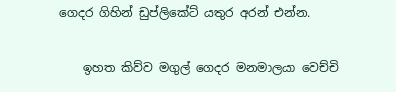ගෙදර ගිහින් ඩුප්ලිකේට් යතුර අරන් එන්න.

    ඉහත කිව්ව මගුල් ගෙදර මනමාලයා වෙච්චි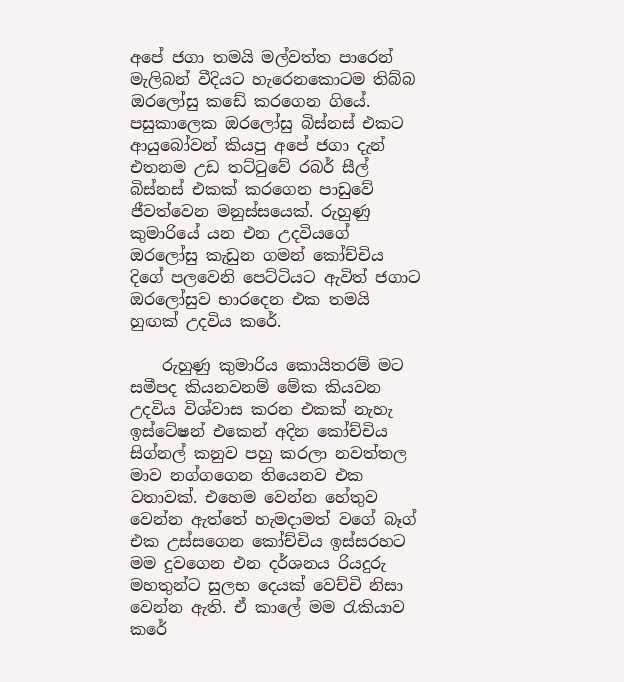අපේ ජගා තමයි මල්වත්ත පාරෙන් මැලිබන් වීදියට හැරෙනකොටම තිබ්බ ඔරලෝසු කඩේ කරගෙන ගියේ. පසුකාලෙක ඔරලෝසු බිස්නස් එකට ආයුබෝවන් කියපු අපේ ජගා දැන් එතනම උඩ තට්ටුවේ රබර් සීල් බිස්නස් එකක් කරගෙන පාඩුවේ ජීවත්වෙන මනුස්සයෙක්. රුහුණු කුමාරියේ යන එන උදවියගේ ඔරලෝසු කැඩුන ගමන් කෝච්චිය දිගේ පලවෙනි පෙට්ටියට ඇවිත් ජගාට ඔරලෝසුව භාරදෙන එක තමයි හුඟක් උදවිය කරේ.

    රුහුණු කුමාරිය කොයිතරම් මට සමීපද කියනවනම් මේක කියවන උදවිය විශ්වාස කරන එකක් නැහැ ඉස්ටේෂන් එකෙන් අදින කෝච්චිය සිග්නල් කනුව පහු කරලා නවත්තල මාව නග්ගගෙන තියෙනව එක වතාවක්. එහෙම වෙන්න හේතුව වෙන්න ඇත්තේ හැමදාමත් වගේ බෑග් එක උස්සගෙන කෝච්චිය ඉස්සරහට මම දුවගෙන එන දර්ශනය රියදුරු මහතුන්ට සුලභ දෙයක් වෙච්චි නිසා වෙන්න ඇති. ඒ කාලේ මම රැකියාව කරේ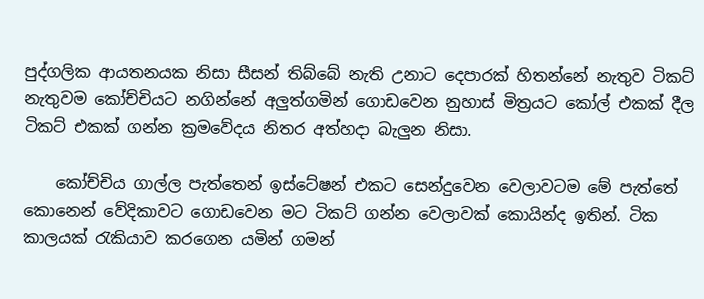පුද්ගලික ආයතනයක නිසා සීසන් තිබ්බේ නැති උනාට දෙපාරක් හිතන්නේ නැතුව ටිකට් නැතුවම කෝච්චියට නගින්නේ අලුත්ගමින් ගොඩවෙන නුහාස් මිත්‍රයට කෝල් එකක් දීල ටිකට් එකක් ගන්න ක්‍රමවේදය නිතර අත්හදා බැලුන නිසා.

    කෝච්චිය ගාල්ල පැත්තෙන් ඉස්ටේෂන් එකට සෙන්දුවෙන වෙලාවටම මේ පැත්තේ කොනෙන් වේදිකාවට ගොඩවෙන මට ටිකට් ගන්න වෙලාවක් කොයින්ද ඉතින්. ටික කාලයක් රැකියාව කරගෙන යමින් ගමන්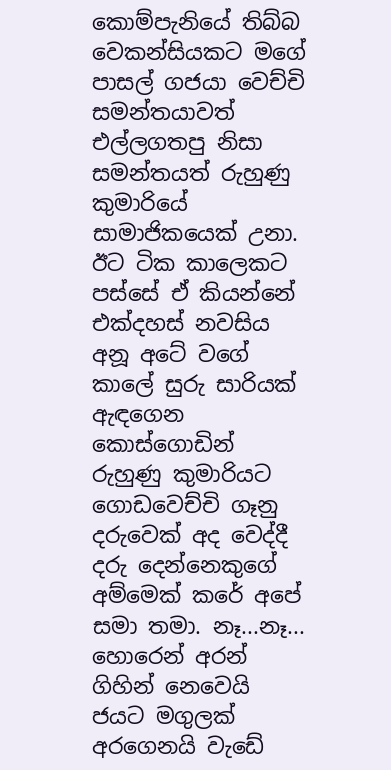කොම්පැනියේ තිබ්බ වෙකන්සියකට මගේ පාසල් ගජයා වෙච්චි සමන්තයාවත් එල්ලගතපු නිසා සමන්තයත් රුහුණු කුමාරියේ සාමාජිකයෙක් උනා. ඊට ටික කාලෙකට පස්සේ ඒ කියන්නේ එක්දහස් නවසිය අනූ අටේ වගේ කාලේ සුරු සාරියක් ඇඳගෙන කොස්ගොඩින් රුහුණු කුමාරියට ගොඩවෙච්චි ගෑනු දරුවෙක් අද වෙද්දී දරු දෙන්නෙකුගේ අම්මෙක් කරේ අපේ සමා තමා. නෑ...නෑ... හොරෙන් අරන් ගිහින් නෙවෙයි ජයට මගුලක් අරගෙනයි වැඩේ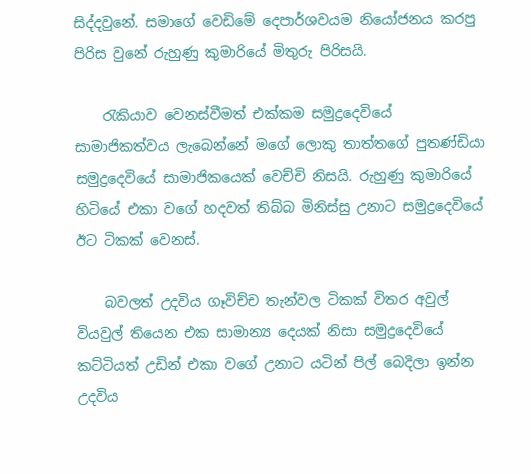සිද්දවුනේ. සමාගේ වෙඩිමේ දෙපාර්ශවයම නියෝජනය කරපු පිරිස වුනේ රුහුණු කුමාරියේ මිතුරු පිරිසයි.

    රැකියාව වෙනස්වීමත් එක්කම සමුද්‍රදෙවියේ සාමාජිකත්වය ලැබෙන්නේ මගේ ලොකු තාත්තගේ පුතණ්ඩියා සමුද්‍රදෙවියේ සාමාජිකයෙක් වෙච්චි නිසයි. රුහුණු කුමාරියේ හිටියේ එකා වගේ හදවත් තිබ්බ මිනිස්සු උනාට සමුද්‍රදෙවියේ ඊට ටිකක් වෙනස්.

    බවලත් උදවිය ගෑවිච්ච තැන්වල ටිකක් විතර අවුල් වියවුල් තියෙන එක සාමාන්‍ය දෙයක් නිසා සමුද්‍රදෙවියේ කට්ටියත් උඩින් එකා වගේ උනාට යටින් පිල් බෙදිලා ඉන්න උදවිය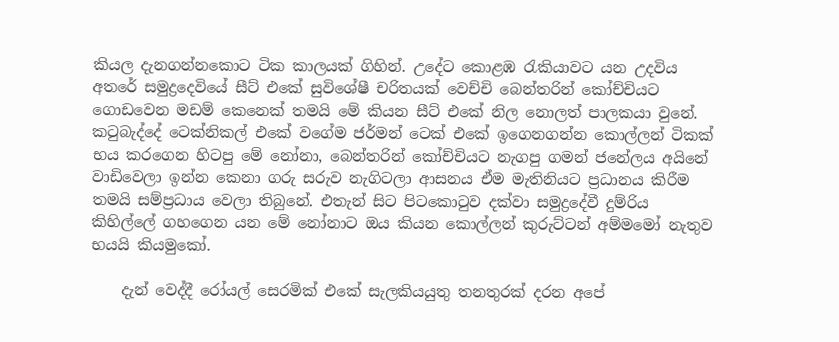කියල දැනගන්නකොට ටික කාලයක් ගිහින්. උදේට කොළඹ රැකියාවට යන උදවිය අතරේ සමුද්‍රදෙවියේ සීට් එකේ සුවිශේෂී චරිතයක් වෙච්චි බෙන්තරින් කෝච්චියට ගොඩවෙන මඩම් කෙනෙක් තමයි මේ කියන සීට් එකේ නිල නොලත් පාලකයා වුනේ. කටුබැද්දේ ටෙක්නිකල් එකේ වගේම ජර්මන් ටෙක් එකේ ඉගෙනගන්න කොල්ලන් ටිකක් භය කරගෙන හිටපු මේ නෝනා, බෙන්තරින් කෝච්චියට නැගපු ගමන් ජනේලය අයිනේ වාඩිවෙලා ඉන්න කෙනා ගරු සරුව නැගිටලා ආසනය ඒම මැතිනියට ප්‍රධානය කිරීම තමයි සම්ප්‍රධාය වෙලා තිබුනේ. එතැන් සිට පිටකොටුව දක්වා සමුද්‍රදේවී දුම්රිය කිහිල්ලේ ගහගෙන යන මේ නෝනාට ඔය කියන කොල්ලන් කුරුට්ටන් අම්මමෝ නැතුව භයයි කියමුකෝ.

    දැන් වෙද්දී රෝයල් සෙරමික් එකේ සැලකියයුතු තනතුරක් දරන අපේ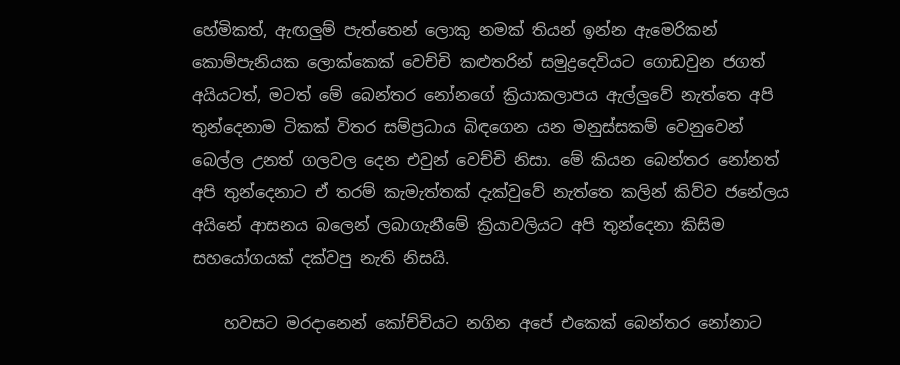හේමිකත්, ඇඟලුම් පැත්තෙන් ලොකු නමක් තියන් ඉන්න ඇමෙරිකන් කොම්පැනියක ලොක්කෙක් වෙච්චි කළුතරින් සමුද්‍රදෙවියට ගොඩවුන ජගත් අයියටත්, මටත් මේ බෙන්තර නෝනගේ ක්‍රියාකලාපය ඇල්ලුවේ නැත්තෙ අපි තුන්දෙනාම ටිකක් විතර සම්ප්‍රධාය බිඳගෙන යන මනුස්සකම් වෙනුවෙන් බෙල්ල උනත් ගලවල දෙන එවුන් වෙච්චි නිසා. මේ කියන බෙන්තර නෝනත් අපි තුන්දෙනාට ඒ තරම් කැමැත්තක් දැක්වුවේ නැත්තෙ කලින් කිව්ව ජනේලය අයිනේ ආසනය බලෙන් ලබාගැනීමේ ක්‍රියාවලියට අපි තුන්දෙනා කිසිම සහයෝගයක් දක්වපු නැති නිසයි.

    හවසට මරදානෙන් කෝච්චියට නගින අපේ එකෙක් බෙන්තර නෝනාට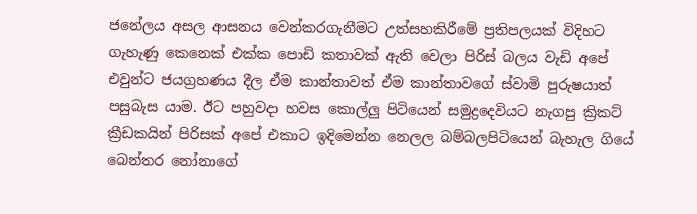ජනේලය අසල ආසනය වෙන්කරගැනීමට උත්සහකිරීමේ ප්‍රතිපලයක් විදිහට ගැහැණු කෙනෙක් එක්ක පොඩි කතාවක් ඇති වෙලා පිරිස් බලය වැඩි අපේ එවුන්ට ජයග්‍රහණය දීල ඒම කාන්තාවත් ඒම කාන්තාවගේ ස්වාමි පුරුෂයාත් පසුබැස යාම. ඊට පහුවදා හවස කොල්ලු පිටියෙන් සමුද්‍රදෙවියට නැගපු ක්‍රිකට් ක්‍රීඩකයින් පිරිසක් අපේ එකාට ඉදිමෙන්න නෙලල බම්බලපිටියෙන් බැහැල ගියේ බෙන්තර නෝනාගේ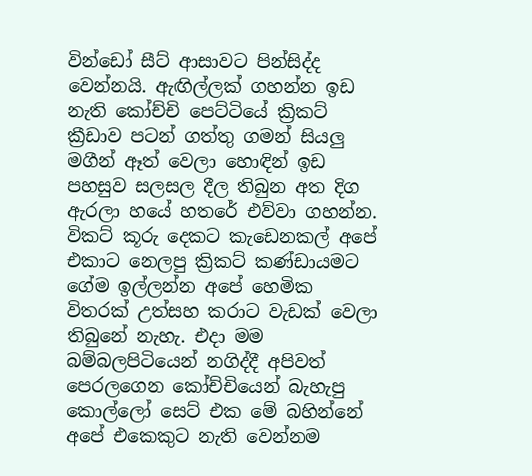වින්ඩෝ සීට් ආසාවට පින්සිද්ද වෙන්නයි. ඇඟිල්ලක් ගහන්න ඉඩ නැති කෝච්චි පෙට්ටියේ ක්‍රිකට් ක්‍රීඩාව පටන් ගත්තු ගමන් සියලු මගීන් ඈත් වෙලා හොඳින් ඉඩ පහසුව සලසල දීල තිබුන අත දිග ඇරලා හයේ හතරේ එව්වා ගහන්න. විකට් කූරු දෙකට කැඩෙනකල් අපේ එකාට නෙලපු ක්‍රිකට් කණ්ඩායමට ගේම ඉල්ලන්න අපේ හෙමික විතරක් උත්සහ කරාට වැඩක් වෙලා තිබුනේ නැහැ. එදා මම බම්බලපිටියෙන් නගිද්දී අපිවත් පෙරලගෙන කෝච්චියෙන් බැහැපු කොල්ලෝ සෙට් එක මේ බහින්නේ අපේ එකෙකුට නැති වෙන්නම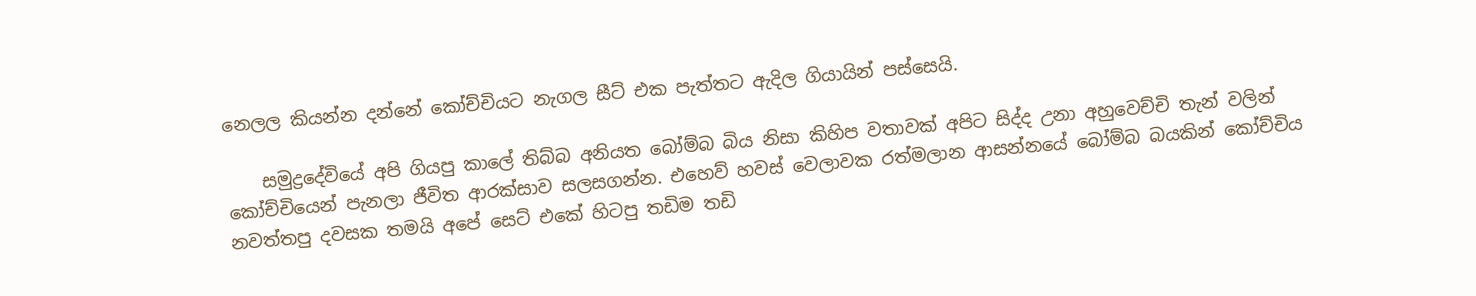නෙලල කියන්න දන්නේ කෝච්චියට නැගල සීට් එක පැත්තට ඇදිල ගියායින් පස්සෙයි.

    සමුද්‍රදේවියේ අපි ගියපු කාලේ තිබ්බ අනියත බෝම්බ බිය නිසා කිහිප වතාවක් අපිට සිද්ද උනා අහුවෙච්චි තැන් වලින් කෝච්චියෙන් පැනලා ජීවිත ආරක්සාව සලසගන්න. එහෙව් හවස් වෙලාවක රත්මලාන ආසන්නයේ බෝම්බ බයකින් කෝච්චිය නවත්තපු දවසක තමයි අපේ සෙට් එකේ හිටපු තඩිම තඩි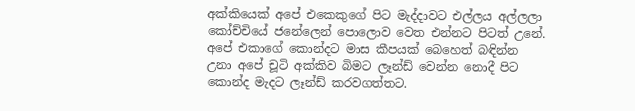අක්කියෙක් අපේ එකෙකුගේ පිට මැද්දාවට එල්ලය අල්ලලා කෝච්චියේ ජනේලෙන් පොලොව වෙත එන්නට පිටත් උනේ. අපේ එකාගේ කොන්දට මාස කීපයක් බෙහෙත් බඳින්න උනා අපේ චූටි අක්කිව බිමට ලෑන්ඩ් වෙන්න නොදී පිට කොන්ද මැදට ලෑන්ඩ් කරවගත්තට.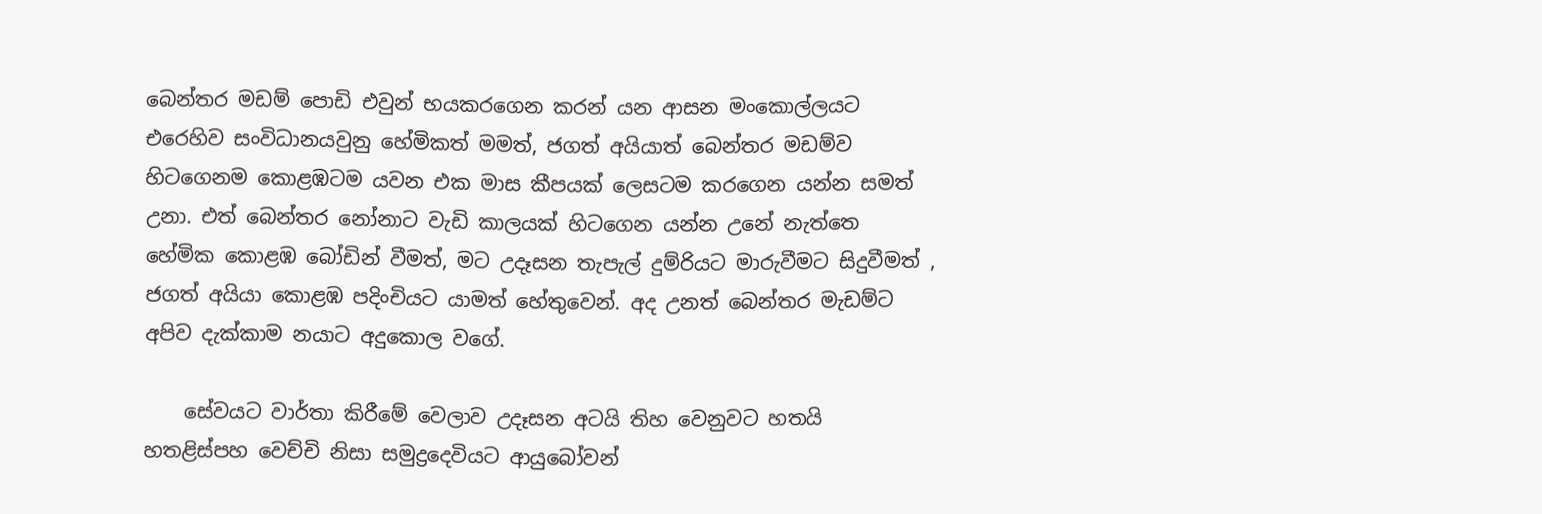බෙන්තර මඩම් පොඩි එවුන් භයකරගෙන කරන් යන ආසන මංකොල්ලයට එරෙහිව සංවිධානයවුනු හේමිකත් මමත්, ජගත් අයියාත් බෙන්තර මඩම්ව හිටගෙනම කොළඹටම යවන එක මාස කීපයක් ලෙසටම කරගෙන යන්න සමත් උනා. එත් බෙන්තර නෝනාට වැඩි කාලයක් හිටගෙන යන්න උනේ නැත්තෙ හේමික කොළඹ බෝඩින් වීමත්, මට උදෑසන තැපැල් දුම්රියට මාරුවීමට සිදුවීමත් , ජගත් අයියා කොළඹ පදිංචියට යාමත් හේතුවෙන්. අද උනත් බෙන්තර මැඩම්ට අපිව දැක්කාම නයාට අදුකොල වගේ.

    සේවයට වාර්තා කිරීමේ වෙලාව උදෑසන අටයි තිහ වෙනුවට හතයි හතළිස්පහ වෙච්චි නිසා සමුද්‍රදෙවියට ආයුබෝවන්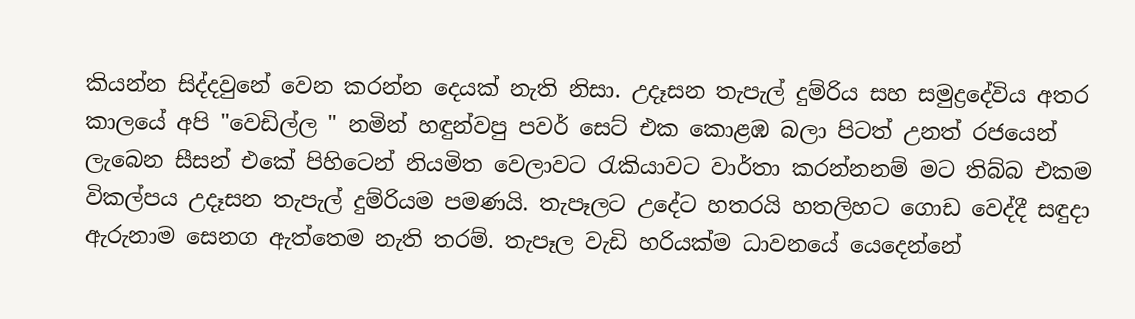කියන්න සිද්දවුනේ වෙන කරන්න දෙයක් නැති නිසා. උදෑසන තැපැල් දුම්රිය සහ සමුද්‍රදේවිය අතර කාලයේ අපි "වෙඩිල්ල " නමින් හඳුන්වපු පවර් සෙට් එක කොළඹ බලා පිටත් උනත් රජයෙන් ලැබෙන සීසන් එකේ පිහිටෙන් නියමිත වෙලාවට රැකියාවට වාර්තා කරන්නනම් මට තිබ්බ එකම විකල්පය උදෑසන තැපැල් දුම්රියම පමණයි. තැපෑලට උදේට හතරයි හතලිහට ගොඩ වෙද්දී සඳුදා ඇරුනාම සෙනග ඇත්තෙම නැති තරම්. තැපෑල වැඩි හරියක්ම ධාවනයේ යෙදෙන්නේ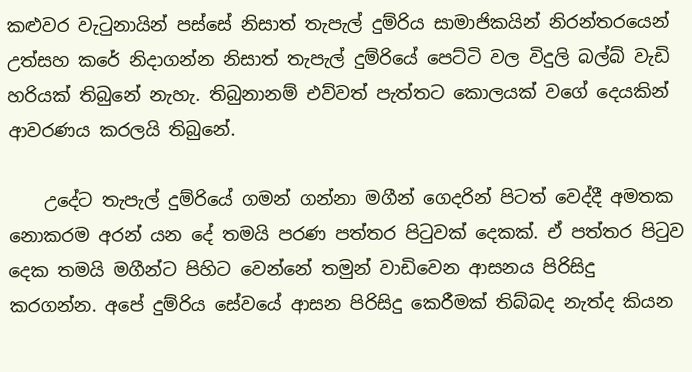කළුවර වැටුනායින් පස්සේ නිසාත් තැපැල් දුම්රිය සාමාජිකයින් නිරන්තරයෙන් උත්සහ කරේ නිදාගන්න නිසාත් තැපැල් දුම්රියේ පෙට්ටි වල විදුලි බල්බ් වැඩි හරියක් තිබුනේ නැහැ. තිබුනානම් එව්වත් පැත්තට කොලයක් වගේ දෙයකින් ආවරණය කරලයි තිබුනේ.

    උදේට තැපැල් දුම්රියේ ගමන් ගන්නා මගීන් ගෙදරින් පිටත් වෙද්දී අමතක නොකරම අරන් යන දේ තමයි පරණ පත්තර පිටුවක් දෙකක්. ඒ පත්තර පිටුව දෙක තමයි මගීන්ට පිහිට වෙන්නේ තමුන් වාඩිවෙන ආසනය පිරිසිදු කරගන්න. අපේ දුම්රිය සේවයේ ආසන පිරිසිදු කෙරීමක් තිබ්බද නැත්ද කියන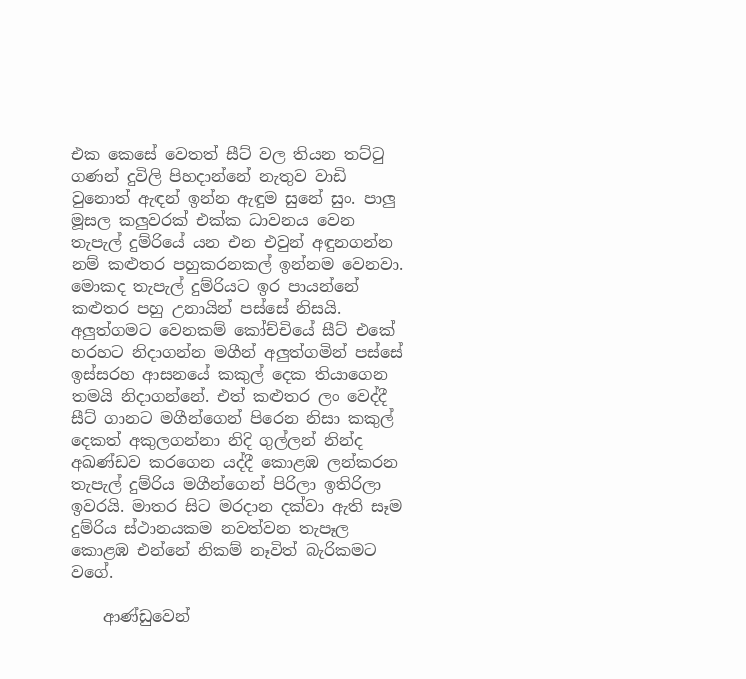එක කෙසේ වෙතත් සීට් වල තියන තට්ටු ගණන් දුවිලි පිහදාන්නේ නැතුව වාඩි වුනොත් ඇඳන් ඉන්න ඇඳුම සුනේ සුං. පාලු මූසල කලුවරක් එක්ක ධාවනය වෙන තැපැල් දුම්රියේ යන එන එවුන් අඳුනගන්න නම් කළුතර පහුකරනකල් ඉන්නම වෙනවා. මොකද තැපැල් දුම්රියට ඉර පායන්නේ කළුතර පහු උනායින් පස්සේ නිසයි. අලුත්ගමට වෙනකම් කෝච්චියේ සීට් එකේ හරහට නිදාගන්න මගීන් අලුත්ගමින් පස්සේ ඉස්සරහ ආසනයේ කකුල් දෙක තියාගෙන තමයි නිදාගන්නේ. එත් කළුතර ලං වෙද්දී සීට් ගානට මගීන්ගෙන් පිරෙන නිසා කකුල් දෙකත් අකුලගන්නා නිදි ගුල්ලන් නින්ද අඛණ්ඩව කරගෙන යද්දී කොළඹ ලන්කරන තැපැල් දුම්රිය මගීන්ගෙන් පිරිලා ඉතිරිලා ඉවරයි. මාතර සිට මරදාන දක්වා ඇති සෑම දුම්රිය ස්ථානයකම නවත්වන තැපෑල කොළඹ එන්නේ නිකම් නෑවිත් බැරිකමට වගේ.

    ආණ්ඩුවෙන්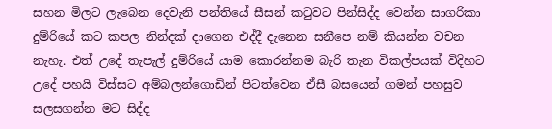සහන මිලට ලැබෙන දෙවැනි පන්තියේ සීසන් කටුවට පින්සිද්ද වෙන්න සාගරිකා දුම්රියේ කට කපල නින්දක් දාගෙන එද්දී දැනෙන සනීපෙ නම් කියන්න වචන නැහැ. එත් උදේ තැපැල් දුම්රියේ යාම කොරන්නම බැරි තැන විකල්පයක් විදිහට උදේ පහයි විස්සට අම්බලන්ගොඩින් පිටත්වෙන ඒසී බසයෙන් ගමන් පහසුව සලසගන්න මට සිද්ද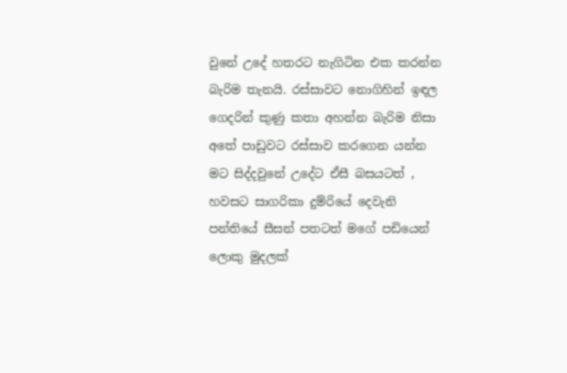වුනේ උදේ හතරට නැගිටින එක කරන්න බැරිම තැනයි. රස්සාවට නොගිහින් ඉඳල ගෙදරින් කුණු කතා අහන්න බැරිම නිසා අතේ පාඩුවට රස්සාව කරගෙන යන්න මට සිද්දවුනේ උදේට ඒසී බසයටත් , හවසට සාගරිකා දුම්රියේ දෙවැනි පන්තියේ සීසන් පතටත් මගේ පඩියෙන් ලොකු මුදලක්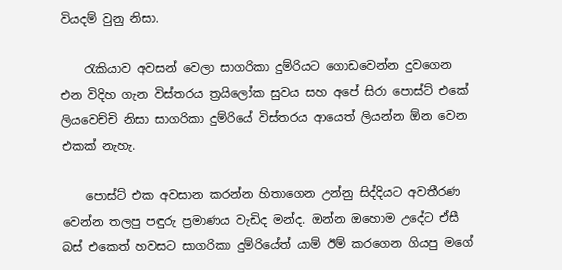වියදම් වුනු නිසා.

    රැකියාව අවසන් වෙලා සාගරිකා දුම්රියට ගොඩවෙන්න දුවගෙන එන විදිහ ගැන විස්තරය ත්‍රයිලෝක සුවය සහ අපේ සිරා පොස්ට් එකේ ලියවෙච්චි නිසා සාගරිකා දුම්රියේ විස්තරය ආයෙත් ලියන්න ඕන වෙන එකක් නැහැ.

    පොස්ට් එක අවසාන කරන්න හිතාගෙන උන්නු සිද්දියට අවතීරණ වෙන්න තලපු පඳුරු ප්‍රමාණය වැඩිද මන්ද. ඔන්න ඔහොම උදේට ඒසී බස් එකෙත් හවසට සාගරිකා දුම්රියේත් යාම් ඊම් කරගෙන ගියපු මගේ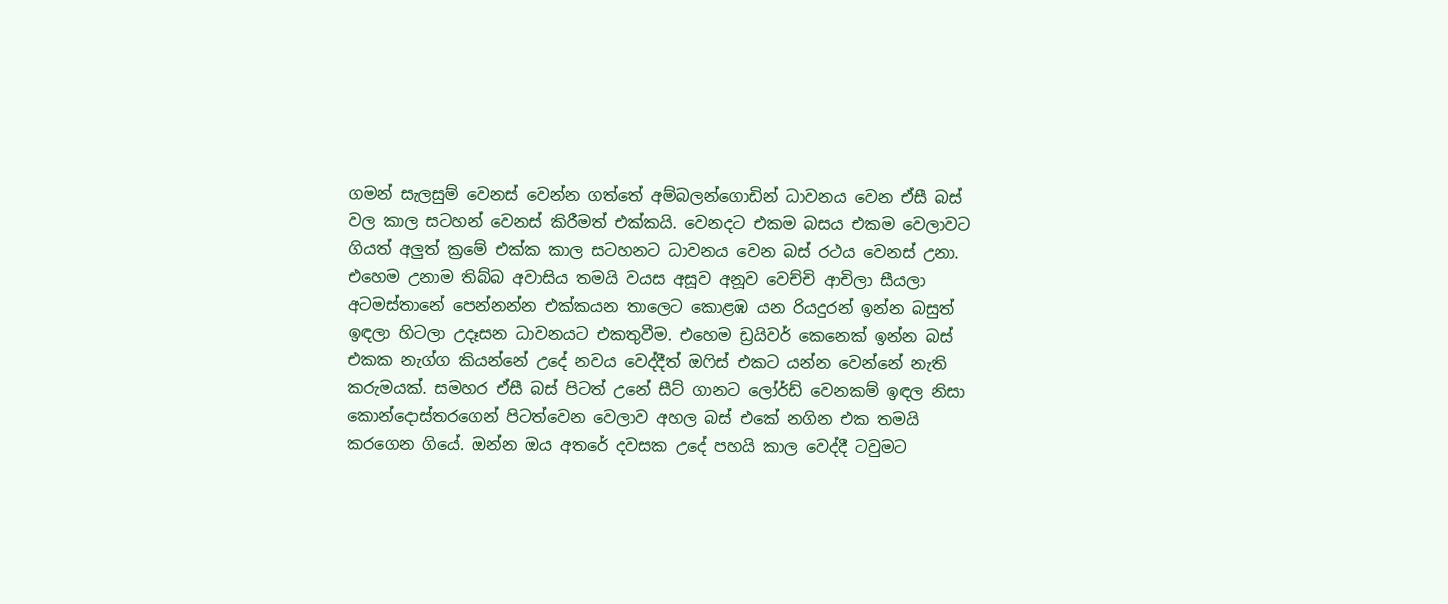ගමන් සැලසුම් වෙනස් වෙන්න ගත්තේ අම්බලන්ගොඩින් ධාවනය වෙන ඒසී බස් වල කාල සටහන් වෙනස් කිරීමත් එක්කයි. වෙනදට එකම බසය එකම වෙලාවට ගියත් අලුත් ක්‍රමේ එක්ක කාල සටහනට ධාවනය වෙන බස් රථය වෙනස් උනා. එහෙම උනාම තිබ්බ අවාසිය තමයි වයස අසූව අනූව වෙච්චි ආචිලා සීයලා අටමස්තානේ පෙන්නන්න එක්කයන තාලෙට කොළඹ යන රියදුරන් ඉන්න බසුත් ඉඳලා හිටලා උදෑසන ධාවනයට එකතුවීම. එහෙම ඩ්‍රයිවර් කෙනෙක් ඉන්න බස් එකක නැග්ග කියන්නේ උදේ නවය වෙද්දීත් ඔෆිස් එකට යන්න වෙන්නේ නැති කරුමයක්. සමහර ඒසී බස් පිටත් උනේ සීට් ගානට ලෝර්ඩ් වෙනකම් ඉඳල නිසා කොන්දොස්තරගෙන් පිටත්වෙන වෙලාව අහල බස් එකේ නගින එක තමයි කරගෙන ගියේ. ඔන්න ඔය අතරේ දවසක උදේ පහයි කාල වෙද්දී ටවුමට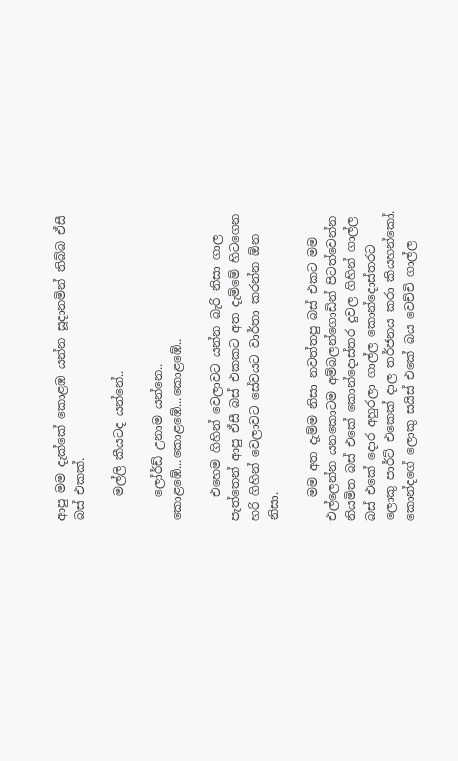ආපු මම දැක්කේ කොළඹ යන්න සූදානමින් තිබ්බ ඒසී බස් එකක්.

    මල්ලි කීයටද යන්නේ..

    ලෝර්ඩ් උනාම යන්නෙ.. කොළඹේ...කොළඹේ...කොළඹේ..

    එහෙම ගිහින් වෙලාවට යන්න බැරි නිසා ගාල පැත්තෙන් ආපු ඒසී බස් එකකට අත දැම්මේ හිටගෙන හරි ගිහින් වෙලාවට සේවයට වාර්තා කරන්න ඕන නිසා.

    මම අත දැම්ම නිසා නවත්තපු බස් එකට මම එල්ලෙන්න යනකොටම අම්බලන්ගොඩින් පිටත්වෙන්න නියමිත බස් එකේ කොන්දොස්තර දුවල ගිහින් ගාල්ල බස් එකේ දොර අහුරලා ගාල්ල කොන්දොස්තරට ලොකු පාර්ට් එකෙක් දාල තර්ජනය කරා කියහන්කෝ. කොන්දගේ ලොකු සයිස් එකේ බය වෙච්චි ගාල්ල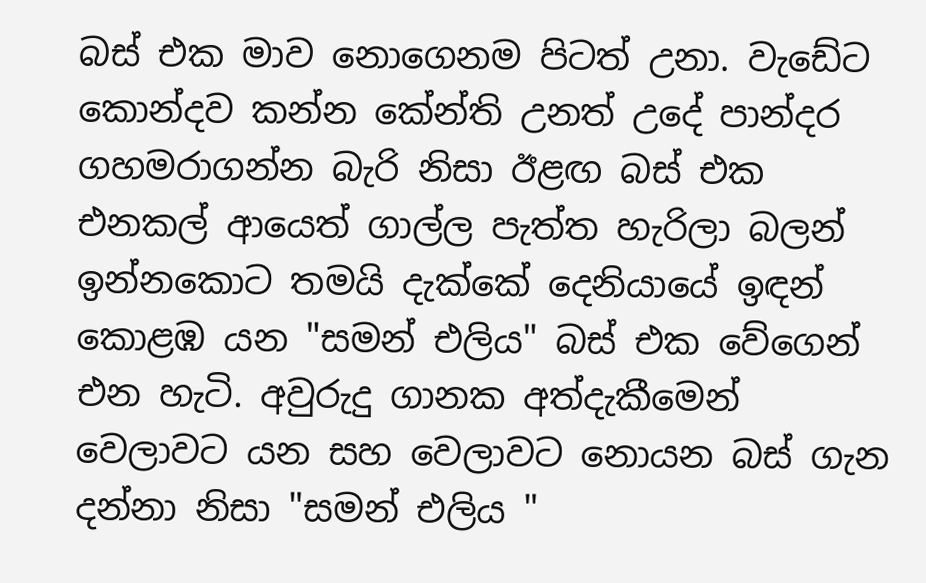බස් එක මාව නොගෙනම පිටත් උනා. වැඩේට කොන්දව කන්න කේන්ති උනත් උදේ පාන්දර ගහමරාගන්න බැරි නිසා ඊළඟ බස් එක එනකල් ආයෙත් ගාල්ල පැත්ත හැරිලා බලන් ඉන්නකොට තමයි දැක්කේ දෙනියායේ ඉඳන් කොළඹ යන "සමන් එලිය" බස් එක වේගෙන් එන හැටි. අවුරුදු ගානක අත්දැකීමෙන් වෙලාවට යන සහ වෙලාවට නොයන බස් ගැන දන්නා නිසා "සමන් එලිය "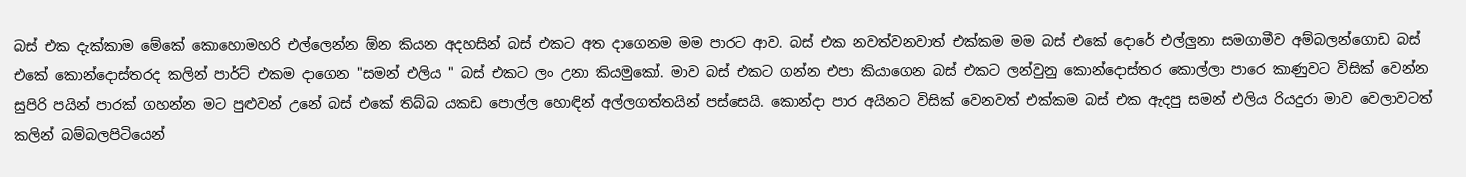බස් එක දැක්කාම මේකේ කොහොමහරි එල්ලෙන්න ඕන කියන අදහසින් බස් එකට අත දාගෙනම මම පාරට ආව. බස් එක නවත්වනවාත් එක්කම මම බස් එකේ දොරේ එල්ලුනා සමගාමීව අම්බලන්ගොඩ බස් එකේ කොන්දොස්තරද කලින් පාර්ට් එකම දාගෙන "සමන් එලිය " බස් එකට ලං උනා කියමුකෝ. මාව බස් එකට ගන්න එපා කියාගෙන බස් එකට ලන්වුනු කොන්දොස්තර කොල්ලා පාරෙ කාණුවට විසික් වෙන්න සුපිරි පයින් පාරක් ගහන්න මට පුළුවන් උනේ බස් එකේ තිබ්බ යකඩ පොල්ල හොඳින් අල්ලගත්තයින් පස්සෙයි. කොන්දා පාර අයිනට විසික් වෙනවත් එක්කම බස් එක ඇදපු සමන් එලිය රියදුරා මාව වෙලාවටත් කලින් බම්බලපිටියෙන්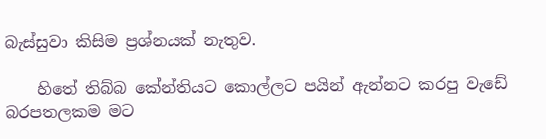බැස්සුවා කිසිම ප්‍රශ්නයක් නැතුව.

    හිතේ තිබ්බ කේන්තියට කොල්ලට පයින් ඇන්නට කරපු වැඩේ බරපතලකම මට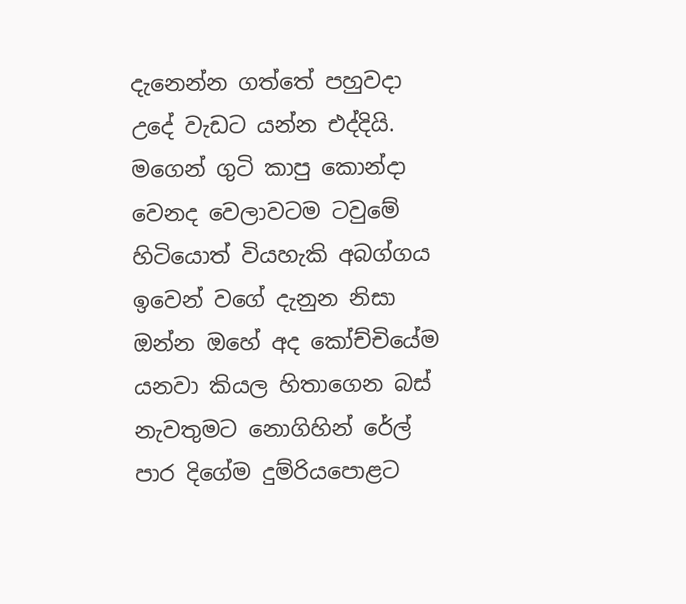දැනෙන්න ගත්තේ පහුවදා උදේ වැඩට යන්න එද්දියි. මගෙන් ගුටි කාපු කොන්දා වෙනද වෙලාවටම ටවුමේ හිටියොත් වියහැකි අබග්ගය ඉවෙන් වගේ දැනුන නිසා ඔන්න ඔහේ අද කෝච්චියේම යනවා කියල හිතාගෙන බස් නැවතුමට නොගිහින් රේල් පාර දිගේම දුම්රියපොළට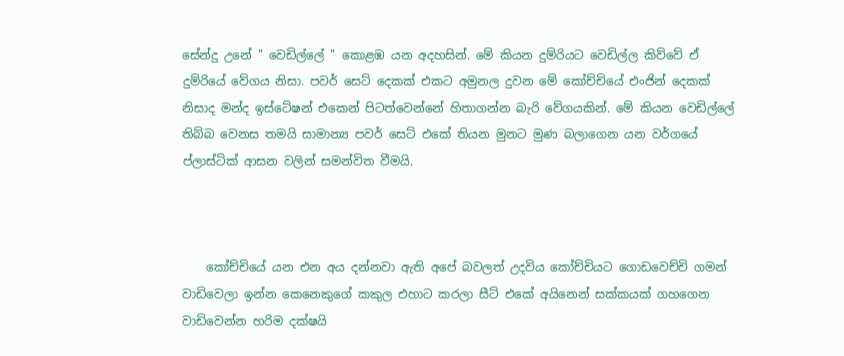සේන්දු උනේ " වෙඩිල්ලේ " කොළඹ යන අදහසින්. මේ කියන දුම්රියට වෙඩිල්ල කිව්වේ ඒ දුම්රියේ වේගය නිසා. පවර් සෙට් දෙකක් එකට අමුනල දුවන මේ කෝච්චියේ එංජින් දෙකක් නිසාද මන්ද ඉස්ටේෂන් එකෙන් පිටත්වෙන්නේ හිතාගන්න බැරි වේගයකින්. මේ කියන වෙඩිල්ලේ තිබ්බ වෙනස තමයි සාමාන්‍ය පවර් සෙට් එකේ තියන මුනට මුණ බලාගෙන යන වර්ගයේ ප්ලාස්ටික් ආසන වලින් සමන්විත වීමයි.



    කෝච්චියේ යන එන අය දන්නවා ඇති අපේ බවලත් උදවිය කෝච්චියට ගොඩවෙච්චි ගමන් වාඩිවෙලා ඉන්න කෙනෙකුගේ කකුල එහාට කරලා සීට් එකේ අයිනෙන් සක්කයක් ගහගෙන වාඩිවෙන්න හරිම දක්ෂයි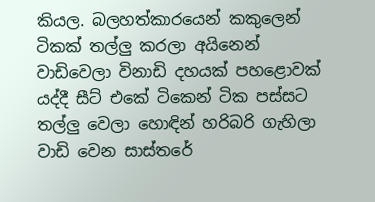කියල. බලහත්කාරයෙන් කකුලෙන් ටිකක් තල්ලු කරලා අයිනෙන් වාඩිවෙලා විනාඩි දහයක් පහළොවක් යද්දී සීට් එකේ ටිකෙන් ටික පස්සට තල්ලු වෙලා හොඳින් හරිබරි ගැහිලා වාඩි වෙන සාස්තරේ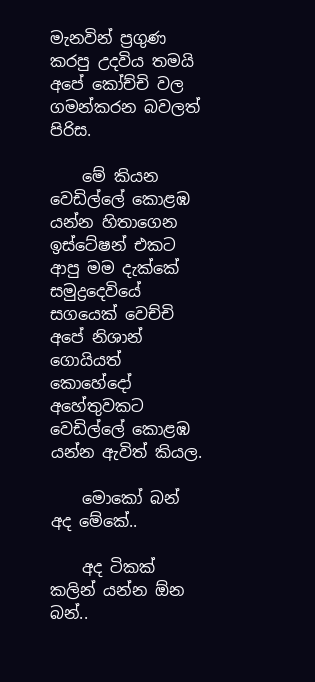මැනවින් ප්‍රගුණ කරපු උදවිය තමයි අපේ කෝච්චි වල ගමන්කරන බවලත් පිරිස.

    මේ කියන වෙඩිල්ලේ කොළඹ යන්න හිතාගෙන ඉස්ටේෂන් එකට ආපු මම දැක්කේ සමුද්‍රදෙවියේ සගයෙක් වෙච්චි අපේ නිශාන් ගොයියත් කොහේදෝ අහේතුවකට වෙඩිල්ලේ කොළඹ යන්න ඇවිත් කියල.

    මොකෝ බන් අද මේකේ..

    අද ටිකක් කලින් යන්න ඕන බන්..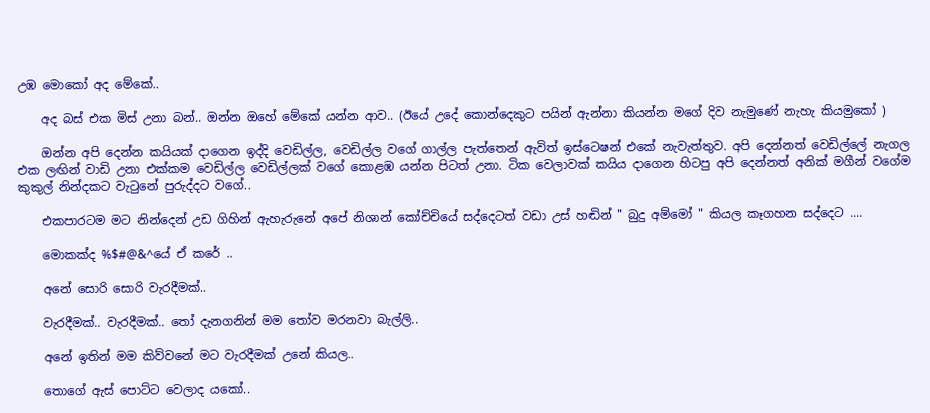උඹ මොකෝ අද මේකේ..

    අද බස් එක මිස් උනා බන්.. ඔන්න ඔහේ මේකේ යන්න ආව.. (ඊයේ උදේ කොන්දෙකුට පයින් ඇන්නා කියන්න මගේ දිව නැමුණේ නැහැ කියමුකෝ )

    ඔන්න අපි දෙන්න කයියක් දාගෙන ඉද්දි වෙඩිල්ල, වෙඩිල්ල වගේ ගාල්ල පැත්තෙන් ඇවිත් ඉස්ටෙෂන් එකේ නැවැත්තුව. අපි දෙන්නත් වෙඩිල්ලේ නැගල එක ලඟින් වාඩි උනා එක්කම වෙඩිල්ල වෙඩිල්ලක් වගේ කොළඹ යන්න පිටත් උනා. ටික වෙලාවක් කයිය දාගෙන හිටපු අපි දෙන්නත් අනික් මගීන් වගේම කුකුල් නින්දකට වැටුනේ පුරුද්දට වගේ..

    එකපාරටම මට නින්දෙන් උඩ ගිහින් ඇහැරුනේ අපේ නිශාන් කෝච්චියේ සද්දෙටත් වඩා උස් හඬින් " බුදු අම්මෝ " කියල කෑගහන සද්දෙට ....

    මොකක්ද %$#@&^යේ ඒ කරේ ..

    අනේ සොරි සොරි වැරදීමක්..

    වැරදීමක්.. වැරදීමක්.. තෝ දැනගනින් මම තෝව මරනවා බැල්ලි..

    අනේ ඉතින් මම කිව්වනේ මට වැරදීමක් උනේ කියල..

    තොගේ ඇස් පොට්ට වෙලාද යකෝ..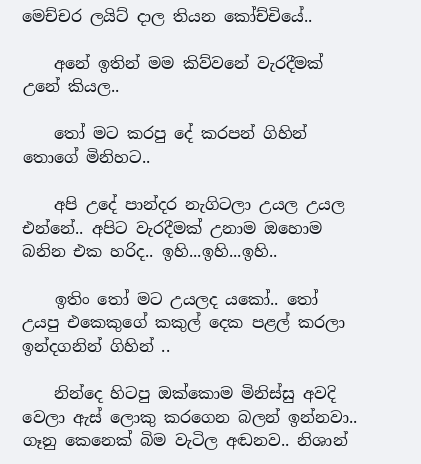මෙච්චර ලයිට් දාල තියන කෝච්චියේ..

    අනේ ඉතින් මම කිව්වනේ වැරදීමක් උනේ කියල..

    තෝ මට කරපු දේ කරපන් ගිහින් තොගේ මිනිහට..

    අපි උදේ පාන්දර නැගිටලා උයල උයල එන්නේ.. අපිට වැරදීමක් උනාම ඔහොම බනින එක හරිද.. ඉහි...ඉහි...ඉහි..

    ඉතිං තෝ මට උයලද යකෝ.. තෝ උයපු එකෙකුගේ කකුල් දෙක පළල් කරලා ඉන්දගනින් ගිහින් ..

    නින්දෙ හිටපු ඔක්කොම මිනිස්සු අවදි වෙලා ඇස් ලොකු කරගෙන බලන් ඉන්නවා.. ගෑනු කෙනෙක් බිම වැටිල අඬනව.. නිශාන්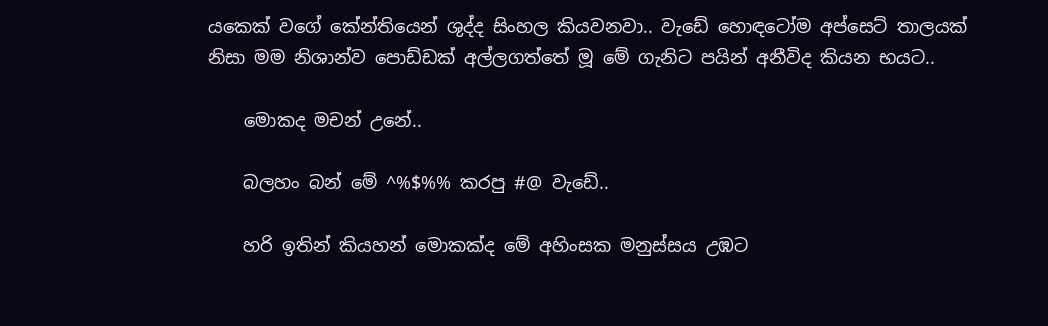යකෙක් වගේ කේන්තියෙන් ශුද්ද සිංහල කියවනවා.. වැඩේ හොඳටෝම අප්සෙට් තාලයක් නිසා මම නිශාන්ව පොඩ්ඩක් අල්ලගත්තේ මූ මේ ගැනිට පයින් අනීවිද කියන භයට..

    මොකද මචන් උනේ..

    බලහං බන් මේ ^%$%% කරපු #@ වැඩේ..

    හරි ඉතින් කියහන් මොකක්ද මේ අහිංසක මනුස්සය උඹට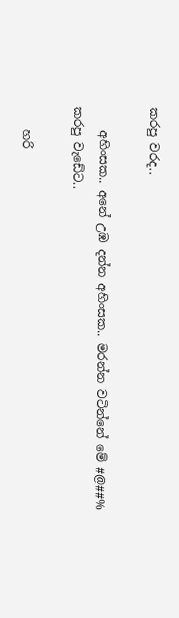කරපු වරද..

    අහිංසක.. අනේ උඹ දන්න අහිංසක.. මරන්න වටින්නේ මේ #@##% කරපු වැඩේට..

    හරි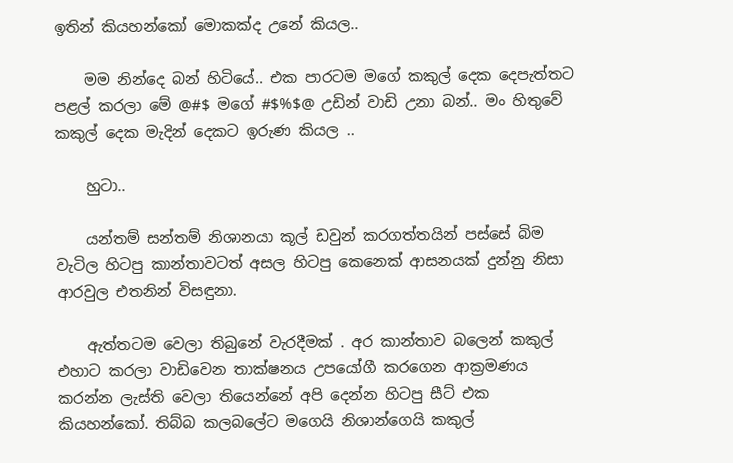ඉතින් කියහන්කෝ මොකක්ද උනේ කියල..

    මම නින්දෙ බන් හිටියේ.. එක පාරටම මගේ කකුල් දෙක දෙපැත්තට පළල් කරලා මේ @#$ මගේ #$%$@ උඩින් වාඩි උනා බන්.. මං හිතුවේ කකුල් දෙක මැදින් දෙකට ඉරුණ කියල ..

    හුටා..

    යන්තම් සන්තම් නිශානයා කූල් ඩවුන් කරගත්තයින් පස්සේ බිම වැටිල හිටපු කාන්තාවටත් අසල හිටපු කෙනෙක් ආසනයක් දුන්නු නිසා ආරවුල එතනින් විසඳුනා.

    ඇත්තටම වෙලා තිබුනේ වැරදීමක් . අර කාන්තාව බලෙන් කකුල් එහාට කරලා වාඩිවෙන තාක්ෂනය උපයෝගී කරගෙන ආක්‍රමණය කරන්න ලැස්ති වෙලා තියෙන්නේ අපි දෙන්න හිටපු සීට් එක කියහන්කෝ. තිබ්බ කලබලේට මගෙයි නිශාන්ගෙයි කකුල්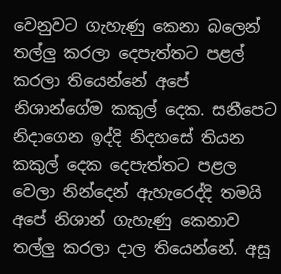වෙනුවට ගැහැණු කෙනා බලෙන් තල්ලු කරලා දෙපැත්තට පළල් කරලා තියෙන්නේ අපේ නිශාන්ගේම කකුල් දෙක. සනීපෙට නිදාගෙන ඉද්දි නිදහසේ තියන කකුල් දෙක දෙපැත්තට පළල වෙලා නින්දෙන් ඇහැරෙද්දි තමයි අපේ නිශාන් ගැහැණු කෙනාව තල්ලු කරලා දාල තියෙන්නේ. අසූ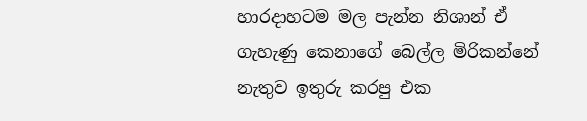හාරදාහටම මල පැන්න නිශාන් ඒ ගැහැණු කෙනාගේ බෙල්ල මිරිකන්නේ නැතුව ඉතුරු කරපු එක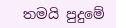තමයි පුදුමේ